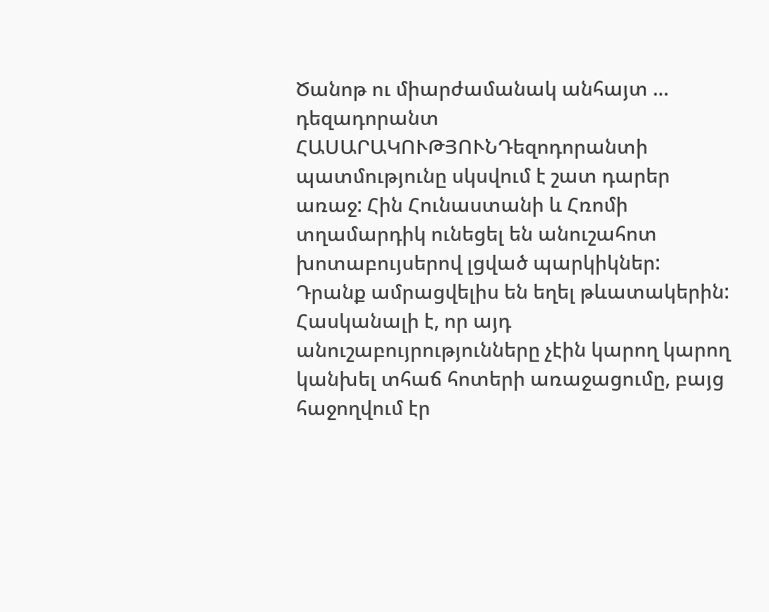Ծանոթ ու միարժամանակ անհայտ … դեզադորանտ
ՀԱՍԱՐԱԿՈՒԹՅՈՒՆԴեզոդորանտի պատմությունը սկսվում է շատ դարեր առաջ: Հին Հունաստանի և Հռոմի տղամարդիկ ունեցել են անուշահոտ խոտաբույսերով լցված պարկիկներ: Դրանք ամրացվելիս են եղել թևատակերին: Հասկանալի է, որ այդ անուշաբույրությունները չէին կարող կարող կանխել տհաճ հոտերի առաջացումը, բայց հաջողվում էր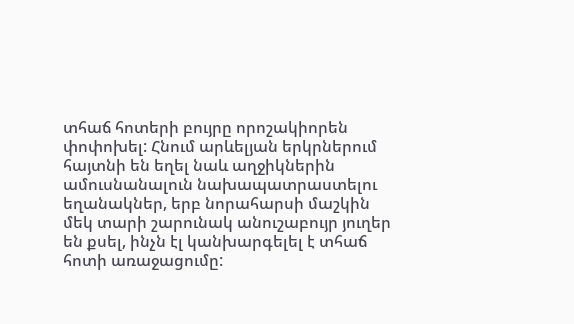տհաճ հոտերի բույրը որոշակիորեն փոփոխել: Հնում արևելյան երկրներում հայտնի են եղել նաև աղջիկներին ամուսնանալուն նախապատրաստելու եղանակներ, երբ նորահարսի մաշկին մեկ տարի շարունակ անուշաբույր յուղեր են քսել, ինչն էլ կանխարգելել է տհաճ հոտի առաջացումը: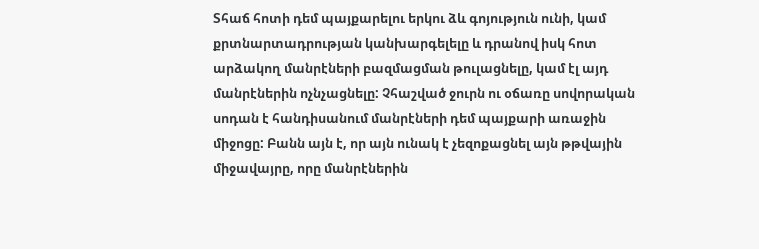Տհաճ հոտի դեմ պայքարելու երկու ձև գոյություն ունի, կամ քրտնարտադրության կանխարգելելը և դրանով իսկ հոտ արձակող մանրէների բազմացման թուլացնելը, կամ էլ այդ մանրէներին ոչնչացնելը: Չհաշված ջուրն ու օճառը սովորական սոդան է հանդիսանում մանրէների դեմ պայքարի առաջին միջոցը: Բանն այն է, որ այն ունակ է չեզոքացնել այն թթվային միջավայրը, որը մանրէներին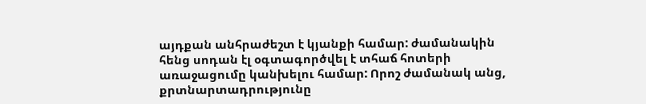այդքան անհրաժեշտ է կյանքի համար: ժամանակին հենց սոդան էլ օգտագործվել է տհաճ հոտերի առաջացումը կանխելու համար: Որոշ ժամանակ անց, քրտնարտադրությունը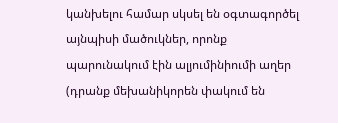կանխելու համար սկսել են օգտագործել այնպիսի մածուկներ, որոնք պարունակում էին ալյումինիումի աղեր (դրանք մեխանիկորեն փակում են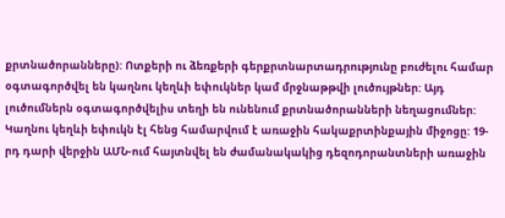քրտնածորանները): Ոտքերի ու ձեռքերի գերքրտնարտադրությունը բուժելու համար օգտագործվել են կաղնու կեղևի եփուկներ կամ մրջնաթթվի լուծույթներ: Այդ լուծումներն օգտագործվելիս տեղի են ունենում քրտնածորանների նեղացումներ: Կաղնու կեղևի եփուկն էլ հենց համարվում է առաջին հակաքրտինքային միջոցը: 19-րդ դարի վերջին ԱՄՆ-ում հայտնվել են ժամանակակից դեզոդորանտների առաջին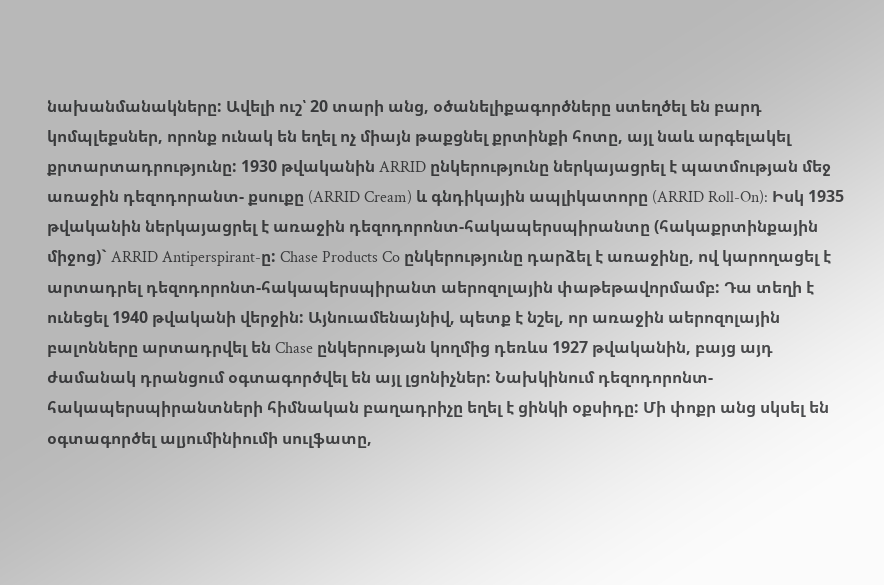նախանմանակները: Ավելի ուշ՝ 20 տարի անց, օծանելիքագործները ստեղծել են բարդ կոմպլեքսներ, որոնք ունակ են եղել ոչ միայն թաքցնել քրտինքի հոտը, այլ նաև արգելակել քրտարտադրությունը: 1930 թվականին ARRID ընկերությունը ներկայացրել է պատմության մեջ առաջին դեզոդորանտ- քսուքը (ARRID Cream) և գնդիկային ապլիկատորը (ARRID Roll-On): Իսկ 1935 թվականին ներկայացրել է առաջին դեզոդորոնտ-հակապերսպիրանտը (հակաքրտինքային միջոց)` ARRID Antiperspirant-ը: Chase Products Co ընկերությունը դարձել է առաջինը, ով կարողացել է արտադրել դեզոդորոնտ-հակապերսպիրանտ աերոզոլային փաթեթավորմամբ: Դա տեղի է ունեցել 1940 թվականի վերջին: Այնուամենայնիվ, պետք է նշել, որ առաջին աերոզոլային բալոնները արտադրվել են Chase ընկերության կողմից դեռևս 1927 թվականին, բայց այդ ժամանակ դրանցում օգտագործվել են այլ լցոնիչներ: Նախկինում դեզոդորոնտ-հակապերսպիրանտների հիմնական բաղադրիչը եղել է ցինկի օքսիդը: Մի փոքր անց սկսել են օգտագործել ալյումինիումի սուլֆատը,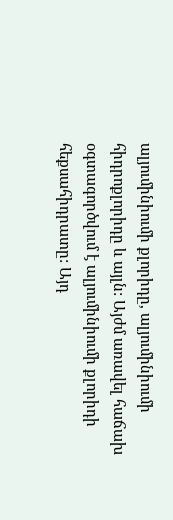ալյումինիումի քլորիդը, ալյումինիումի հիդրոքլորիդը և այլն: Այժմ առավել հաճախ օգտագործվում է ալյումինիումի քլորիդի հեքսահիդրատը: Այդ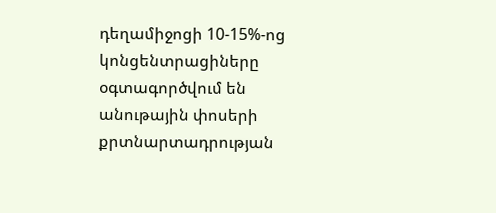դեղամիջոցի 10-15%-ոց կոնցենտրացիները օգտագործվում են անութային փոսերի քրտնարտադրության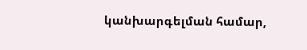կանխարգելման համար,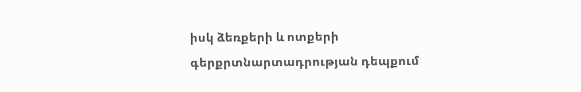իսկ ձեռքերի և ոտքերի գերքրտնարտադրության դեպքում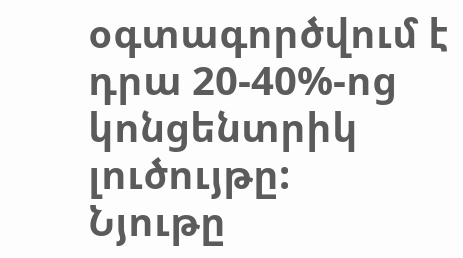օգտագործվում է դրա 20-40%-ոց կոնցենտրիկ լուծույթը:
Նյութը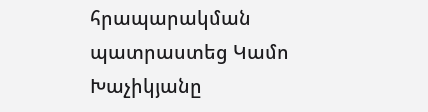հրապարակման պատրաստեց Կամո Խաչիկյանը